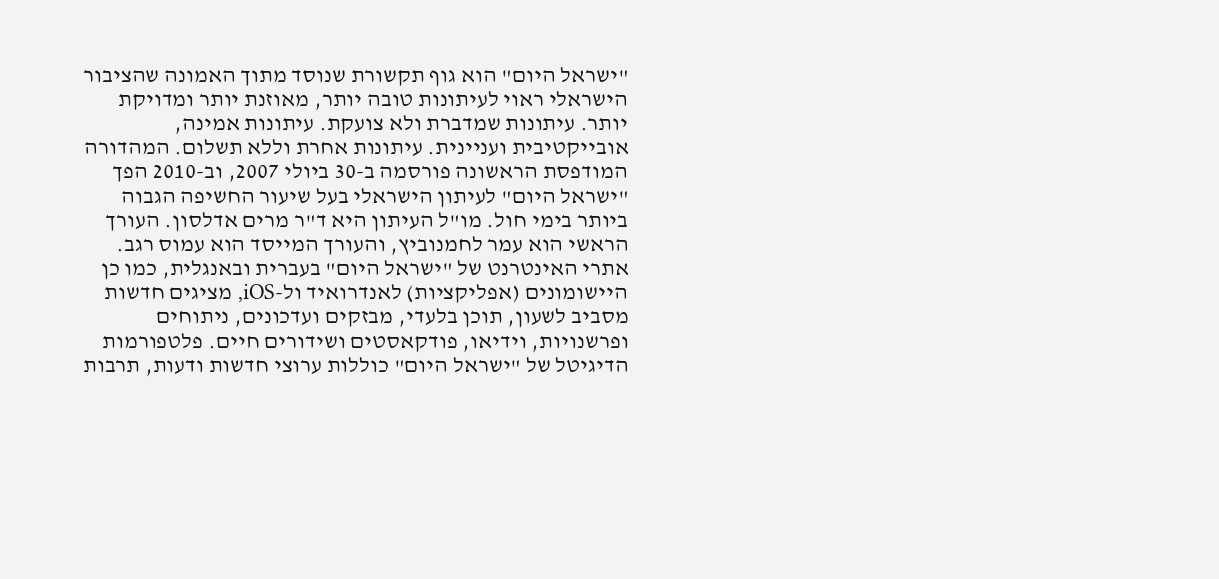"ישראל היום" הוא גוף תקשורת שנוסד מתוך האמונה שהציבור הישראלי ראוי לעיתונות טובה יותר, מאוזנת יותר ומדויקת יותר. עיתונות שמדברת ולא צועקת. עיתונות אמינה, אובייקטיבית ועניינית. עיתונות אחרת וללא תשלום. המהדורה המודפסת הראשונה פורסמה ב-30 ביולי 2007, וב-2010 הפך "ישראל היום" לעיתון הישראלי בעל שיעור החשיפה הגבוה ביותר בימי חול. מו"ל העיתון היא ד"ר מרים אדלסון. העורך הראשי הוא עמר לחמנוביץ, והעורך המייסד הוא עמוס רגב. אתרי האינטרנט של "ישראל היום" בעברית ובאנגלית, כמו כן היישומונים (אפליקציות) לאנדרואיד ול-iOS, מציגים חדשות מסביב לשעון, תוכן בלעדי, מבזקים ועדכונים, ניתוחים ופרשנויות, וידיאו, פודקאסטים ושידורים חיים. פלטפורמות הדיגיטל של "ישראל היום" כוללות ערוצי חדשות ודעות, תרבות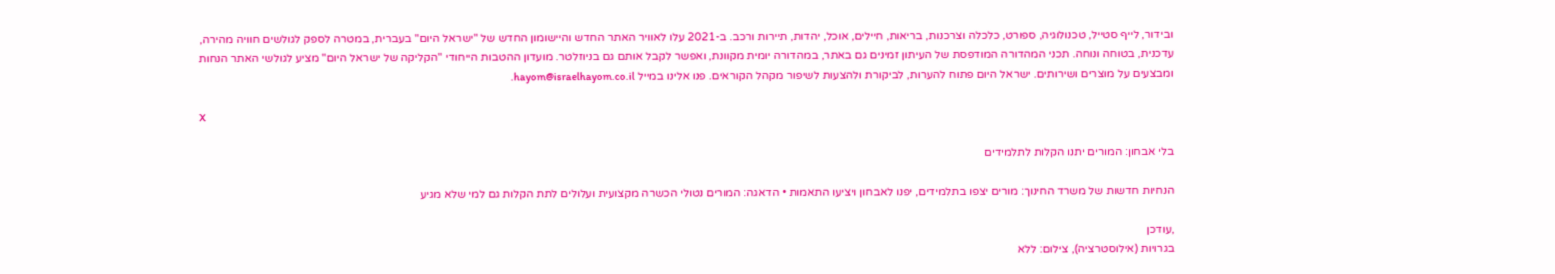ובידור, לייף סטייל, טכנולוגיה, ספורט, כלכלה וצרכנות, בריאות, חיילים, אוכל, יהדות, תיירות ורכב. ב-2021 עלו לאוויר האתר החדש והיישומון החדש של "ישראל היום" בעברית, במטרה לספק לגולשים חוויה מהירה, עדכנית, בטוחה ונוחה. תכני המהדורה המודפסת של העיתון זמינים גם באתר, במהדורה יומית מקוונת, ואפשר לקבל אותם גם בניוזלטר. מועדון ההטבות הייחודי "הקליקה של ישראל היום" מציע לגולשי האתר הנחות ומבצעים על מוצרים ושירותים. ישראל היום פתוח להערות, לביקורת ולהצעות לשיפור מקהל הקוראים. פנו אלינו במייל hayom@israelhayom.co.il.

X

בלי אבחון: המורים יתנו הקלות לתלמידים

הנחיות חדשות של משרד החינוך: מורים יצפו בתלמידים, יפנו לאבחון ויציעו התאמות • הדאגה: המורים נטולי הכשרה מקצועית ועלולים לתת הקלות גם למי שלא מגיע

,עודכן
בגרויות (אילוסטרציה), צילום: ללא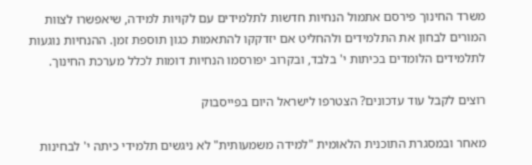משרד החינוך פירסם אתמול הנחיות חדשות לתלמידים עם לקויות למידה, שיאפשרו לצוות המורים לבחון את התלמידים ולהחליט אם יזדקקו להתאמות כגון תוספת זמן. ההנחיות נוגעות לתלמידים הלומדים בכיתות י' בלבד, ובקרוב יפורסמו הנחיות דומות לכלל מערכת החינוך.

רוצים לקבל עוד עדכונים? הצטרפו לישראל היום בפייסבוק

מאחר ובמסגרת התוכנית הלאומית "למידה משמעותית" לא ניגשים תלמידי כיתה י' לבחינות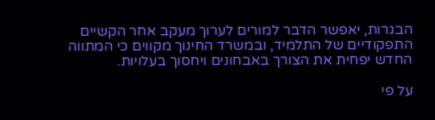הבגרות, יאפשר הדבר למורים לערוך מעקב אחר הקשיים התפקודיים של התלמיד, ובמשרד החינוך מקווים כי המתווה החדש יפחית את הצורך באבחונים ויחסוך בעלויות.

על פי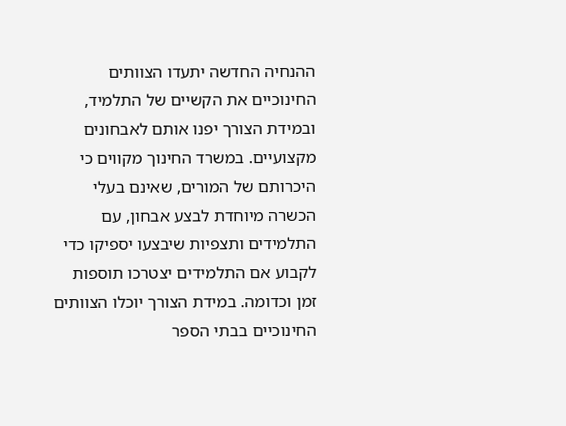ההנחיה החדשה יתעדו הצוותים החינוכיים את הקשיים של התלמיד, ובמידת הצורך יפנו אותם לאבחונים מקצועיים. במשרד החינוך מקווים כי היכרותם של המורים, שאינם בעלי הכשרה מיוחדת לבצע אבחון, עם התלמידים ותצפיות שיבצעו יספיקו כדי לקבוע אם התלמידים יצטרכו תוספות זמן וכדומה. במידת הצורך יוכלו הצוותים החינוכיים בבתי הספר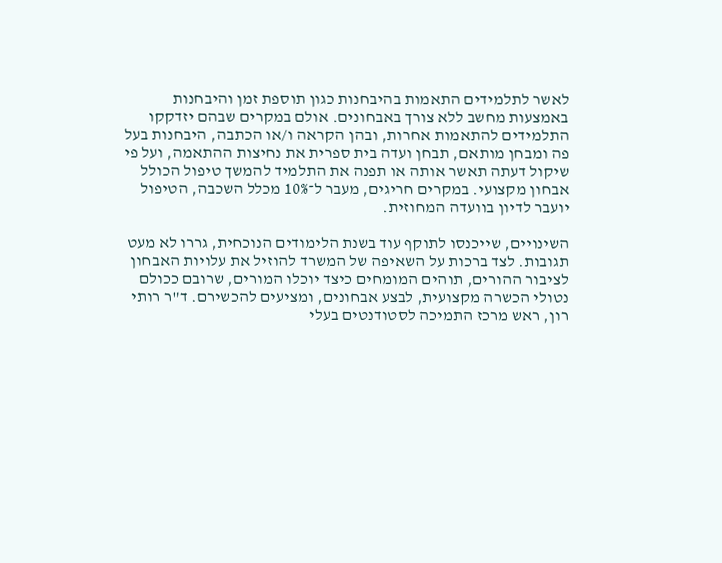לאשר לתלמידים התאמות בהיבחנות כגון תוספת זמן והיבחנות באמצעות מחשב ללא צורך באבחונים. אולם במקרים שבהם יזדקקו התלמידים להתאמות אחרות, ובהן הקראה ו/או הכתבה, היבחנות בעל פה ומבחן מותאם, תבחן ועדה בית ספרית את נחיצות ההתאמה, ועל פי שיקול דעתה תאשר אותה או תפנה את התלמיד להמשך טיפול הכולל אבחון מקצועי. במקרים חריגים, מעבר ל־10% מכלל השכבה, הטיפול יועבר לדיון בוועדה המחוזית.

השינויים, שייכנסו לתוקף עוד בשנת הלימודים הנוכחית, גררו לא מעט תגובות. לצד ברכות על השאיפה של המשרד להוזיל את עלויות האבחון לציבור ההורים, תוהים המומחים כיצד יוכלו המורים, שרובם ככולם נטולי הכשרה מקצועית, לבצע אבחונים, ומציעים להכשירם. ד"ר רותי רון, ראש מרכז התמיכה לסטודנטים בעלי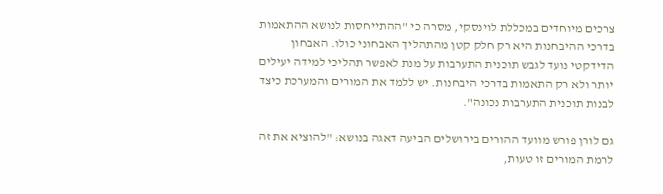צרכים מיוחדים במכללת לוינסקי, מסרה כי "ההתייחסות לנושא ההתאמות בדרכי ההיבחנות היא רק חלק קטן מהתהליך האבחוני כולו. האבחון הדידקטי נועד לגבש תוכנית התערבות על מנת לאפשר תהליכי למידה יעילים יותר ולא רק התאמות בדרכי היבחנות. יש ללמד את המורים והמערכת כיצד לבנות תוכנית התערבות נכונה".

גם לורן פורש מוועד ההורים בירושלים הביעה דאגה בנושא: "להוציא את זה לרמת המורים זו טעות,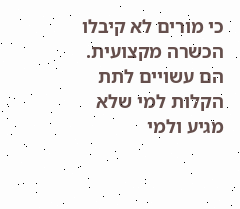כי מורים לא קיבלו הכשרה מקצועית. הם עשויים לתת הקלות למי שלא מגיע ולמי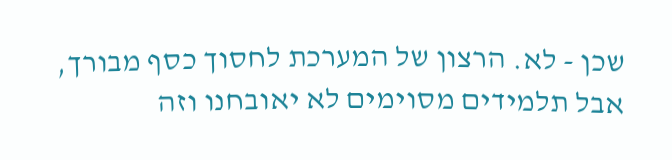שכן - לא. הרצון של המערכת לחסוך כסף מבורך, אבל תלמידים מסוימים לא יאובחנו וזה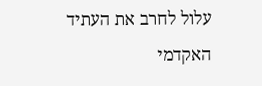עלול לחרב את העתיד האקדמי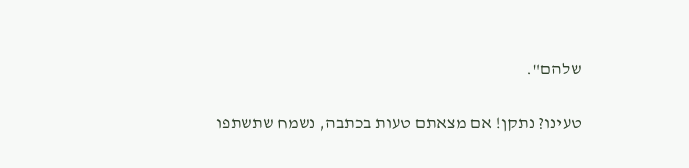שלהם".

טעינו? נתקן! אם מצאתם טעות בכתבה, נשמח שתשתפו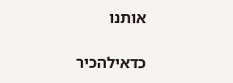אותנו

כדאילהכיר